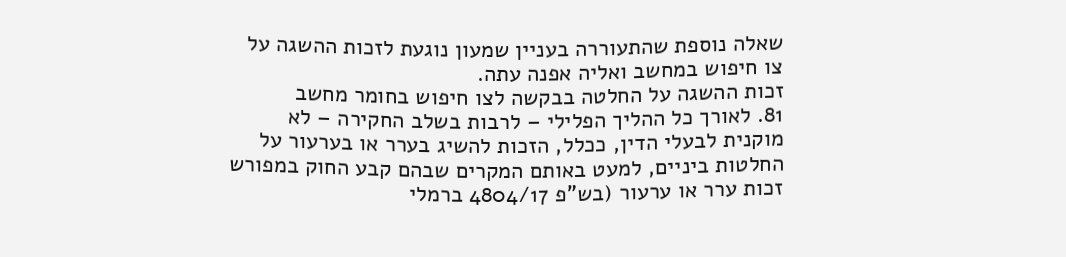שאלה נוספת שהתעוררה בעניין שמעון נוגעת לזכות ההשגה על צו חיפוש במחשב ואליה אפנה עתה.
זכות ההשגה על החלטה בבקשה לצו חיפוש בחומר מחשב
81. לאורך כל ההליך הפלילי – לרבות בשלב החקירה – לא מוקנית לבעלי הדין, ככלל, הזכות להשיג בערר או בערעור על החלטות ביניים, למעט באותם המקרים שבהם קבע החוק במפורש זכות ערר או ערעור (בש"פ 4804/17 ברמלי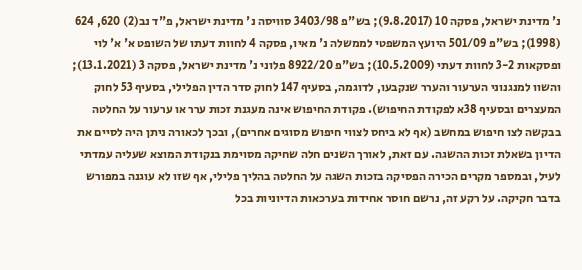נ' מדינת ישראל, פסקה 10 (9.8.2017); בש"פ 3403/98 סוויסה נ' מדינת ישראל, פ"ד נב(2) 620, 624 (1998); בש"פ 501/09 היועץ המשפטי לממשלה נ' מאיו, פסקה 4 לחוות דעתו של השופט א' א' לוי ופסקאות 3-2 לחוות דעתי (10.5.2009); בש"פ 8922/20 פלוני נ' מדינת ישראל, פסקה 3 (13.1.2021); והשוו למנגנוני הערעור והערר שנקבעו, לדוגמה, בסעיף 147 לחוק סדר הדין הפלילי, בסעיף 53 לחוק המעצרים ובסעיף 38א לפקודת החיפוש). פקודת החיפוש אינה מעגנת זכות ערר או ערעור על החלטה בבקשה לצו חיפוש במחשב (אף לא ביחס לצווי חיפוש מסוגים אחרים), ובכך לכאורה ניתן היה לסיים את הדיון בשאלת זכות ההשגה. עם זאת, לאורך השנים חלה שחיקה מסוימת בנקודת המוצא שעליה עמדתי לעיל, ובמספר מקרים הכירה הפסיקה בזכות השגה על החלטה בהליך פלילי, אף שזו לא עוגנה במפורש בדבר חקיקה. על רקע זה, נרשם חוסר אחידות בערכאות הדיוניות בכל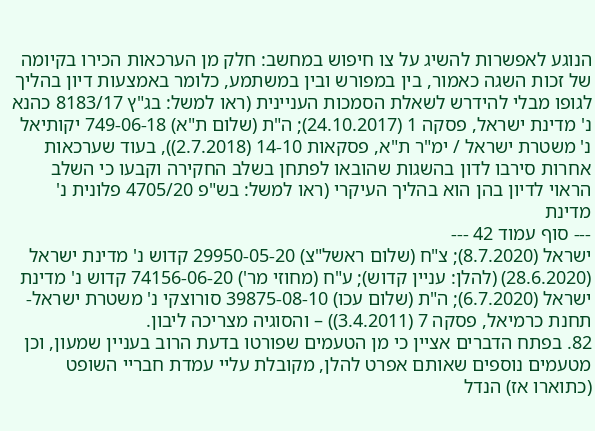הנוגע לאפשרות להשיג על צו חיפוש במחשב: חלק מן הערכאות הכירו בקיומה של זכות השגה כאמור, בין במפורש ובין במשתמע, כלומר באמצעות דיון בהליך לגופו מבלי להידרש לשאלת הסמכות העניינית (ראו למשל: בג"ץ 8183/17 כהנא נ' מדינת ישראל, פסקה 1 (24.10.2017); ה"ת (שלום ת"א) 749-06-18 יקותיאל נ' משטרת ישראל / ימ"ר ת"א, פסקאות 14-10 (2.7.2018)), בעוד שערכאות אחרות סירבו לדון בהשגות שהובאו לפתחן בשלב החקירה וקבעו כי השלב הראוי לדיון בהן הוא בהליך העיקרי (ראו למשל: בש"פ 4705/20 פלונית נ' מדינת
--- סוף עמוד 42 ---
ישראל (8.7.2020); צ"ח (שלום ראשל"צ) 29950-05-20 קדוש נ' מדינת ישראל (28.6.2020) (להלן: עניין קדוש); ע"ח (מחוזי מר') 74156-06-20 קדוש נ' מדינת ישראל (6.7.2020); ה"ת (שלום עכו) 39875-08-10 סורוצקי נ' משטרת ישראל-תחנת כרמיאל, פסקה 7 (3.4.2011)) – והסוגיה מצריכה ליבון.
82. בפתח הדברים אציין כי מן הטעמים שפורטו בדעת הרוב בעניין שמעון, וכן מטעמים נוספים שאותם אפרט להלן, מקובלת עליי עמדת חבריי השופט (כתוארו אז) הנדל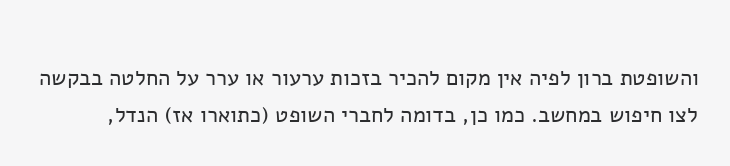והשופטת ברון לפיה אין מקום להכיר בזכות ערעור או ערר על החלטה בבקשה לצו חיפוש במחשב. כמו כן, בדומה לחברי השופט (כתוארו אז) הנדל,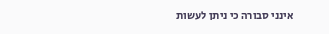אינני סבורה כי ניתן לעשות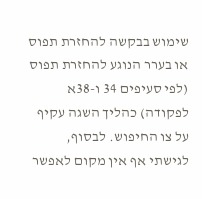שימוש בבקשה להחזרת תפוס או בערר הנוגע להחזרת תפוס (לפי סעיפים 34 ו-38א לפקודה) כהליך השגה עקיף על צו החיפוש. לבסוף, לגישתי אף אין מקום לאפשר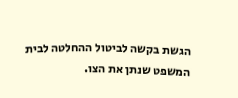הגשת בקשה לביטול ההחלטה לבית המשפט שנתן את הצו.